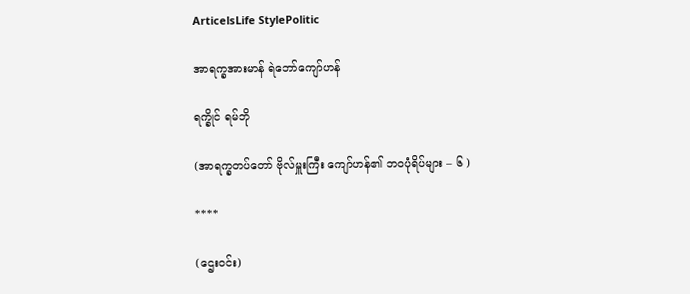ArticelsLife StylePolitic

အာရက္ခအားမာန် ရဲဘော်ကျော်ဟန်

ရက္ခိုင် ရမ်ဘို

(အာရက္ခတပ်တော် ဗိုလ်မှူးကြီး ကျော်ဟန်၏ ဘဝပုံရိပ်များ – ၆ )

****

(ဌေးဝင်း)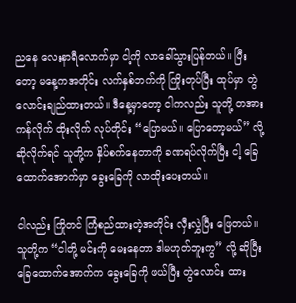ညနေ လေးနာရီလောက်မှာ ငါ့ကို လာခေါ်သွားပြန်တယ်။ ပြီးတော့ မနေ့ကအတိုင်း လက်နှစ်ဘက်ကို ကြိုးတုပ်ပြီး ထုပ်မှာ တွဲလောင်းချည်ထားတယ်။ ဒီနေ့မှာတော့ ငါကလည်း သူတို့ တအား ကန်လိုက် ထိုးလိုက် လုပ်တိုင်း “ပြောမယ်။ ပြောတော့မယ်” လို့ ဆိုလိုက်ရင် သူတို့က နှိပ်စက်နေတာကို ခဏရပ်လိုက်ပြီး ငါ့ ခြေထောက်အောက်မှာ ခွေးခြေကို လာထိုးပေးတယ်။

ငါလည်း ကြိုတင် ကြံစည်ထားတဲ့အတိုင်း လှီးလွှဲပြီး ဖြေတယ်။ သူတို့က “ငါတို့ မင်းကို မေးနေတာ ဒါမဟုတ်ဘူးကွ” လို့ ဆိုပြီး ခြေထောက်အောက်က ခွေးခြေကို ဖယ်ပြီး တွဲလောင်း ထား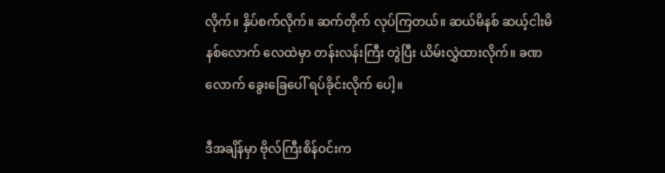လိုက်။ နှိပ်စက်လိုက်။ ဆက်တိုက် လုပ်ကြတယ်။ ဆယ်မိနစ် ဆယ့်ငါးမိနစ်လောက် လေထဲမှာ တန်းလန်းကြီး တွဲပြီး ယိမ်းလွှဲထားလိုက်။ ခဏလောက် ခွေးခြေပေါ် ရပ်ခိုင်းလိုက် ပေါ့။

ဒီအချိန်မှာ ဗိုလ်ကြီးစိန်ဝင်းက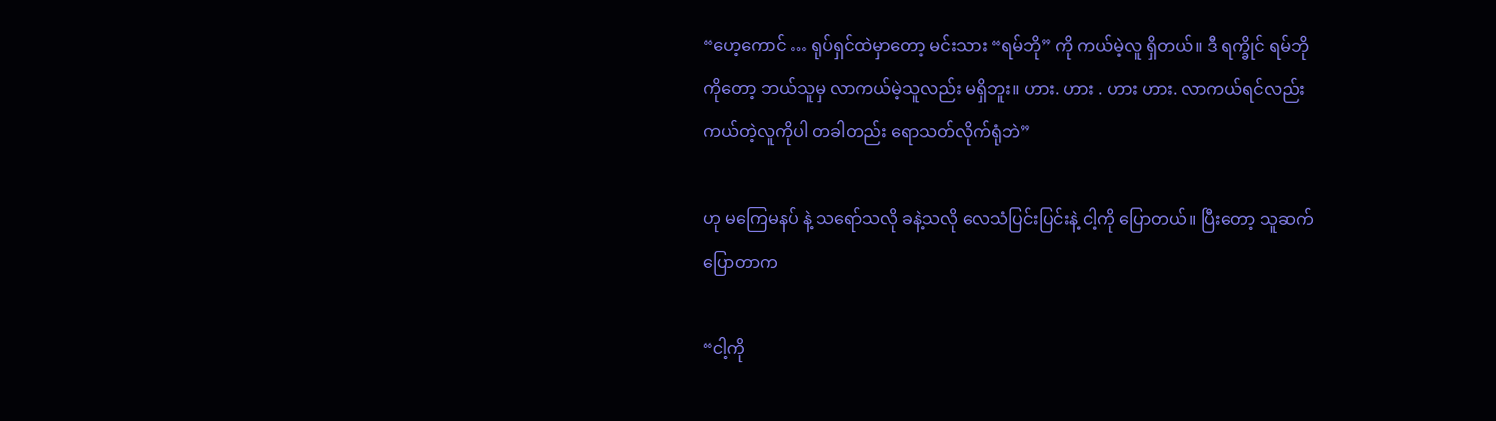“ဟေ့ကောင် … ရုပ်ရှင်ထဲမှာတော့ မင်းသား “ရမ်ဘို” ကို ကယ်မဲ့လူ ရှိတယ်။ ဒီ ရက္ခိုင် ရမ်ဘိုကိုတော့ ဘယ်သူမှ လာကယ်မဲ့သူလည်း မရှိဘူး။ ဟား. ဟား . ဟား ဟား. လာကယ်ရင်လည်း ကယ်တဲ့လူကိုပါ တခါတည်း ရောသတ်လိုက်ရုံဘဲ”

ဟု မကြေမနပ် နဲ့ သရော်သလို ခနဲ့သလို လေသံပြင်းပြင်းနဲ့ ငါ့ကို ပြောတယ်။ ပြီးတော့ သူဆက်ပြောတာက

“ငါ့ကို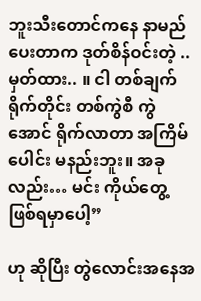ဘူးသီးတောင်ကနေ နာမည်ပေးတာက ဒုတ်စိန်ဝင်းတဲ့ .. မှတ်ထား.. ။ ငါ တစ်ချက်ရိုက်တိုင်း တစ်ကွဲစီ ကွဲအောင် ရိုက်လာတာ အကြိမ်ပေါင်း မနည်းဘူး။ အခုလည်း… မင်း ကိုယ်တွေ့ ဖြစ်ရမှာပေါ့”

ဟု ဆိုပြီး တွဲလောင်းအနေအ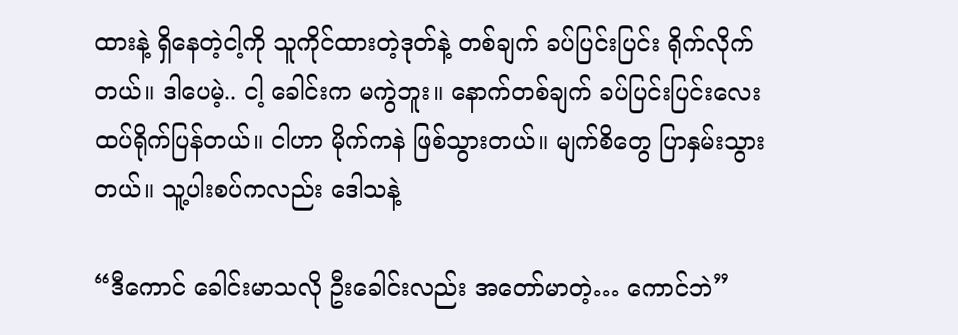ထားနဲ့ ရှိနေတဲ့ငါ့ကို သူကိုင်ထားတဲ့ဒုတ်နဲ့ တစ်ချက် ခပ်ပြင်းပြင်း ရိုက်လိုက်တယ်။ ဒါပေမဲ့.. ငါ့ ခေါင်းက မကွဲဘူး။ နောက်တစ်ချက် ခပ်ပြင်းပြင်းလေး ထပ်ရိုက်ပြန်တယ်။ ငါဟာ မိုက်ကနဲ ဖြစ်သွားတယ်။ မျက်စိတွေ ပြာနှမ်းသွားတယ်။ သူ့ပါးစပ်ကလည်း ဒေါသနဲ့

“ဒီကောင် ခေါင်းမာသလို ဦးခေါင်းလည်း အတော်မာတဲ့… ကောင်ဘဲ”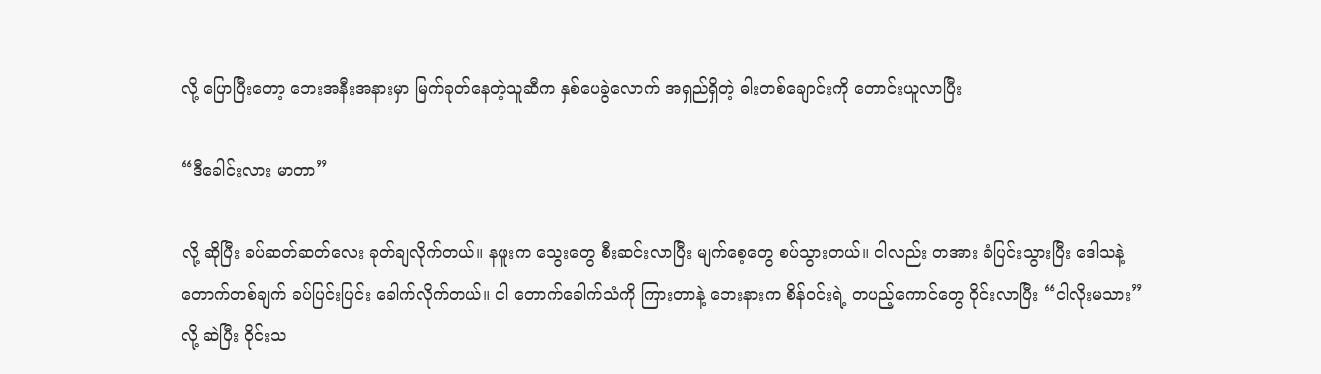လို့ ပြောပြီးတော့ ဘေးအနီးအနားမှာ မြက်ခုတ်နေတဲ့သူဆီက နှစ်ပေခွဲလောက် အရှည်ရှိတဲ့ ဓါးတစ်ချောင်းကို တောင်းယူလာပြီး

“ဒီခေါင်းလား မာတာ”

လို့ ဆိုပြီး ခပ်ဆတ်ဆတ်လေး ခုတ်ချလိုက်တယ်။ နဖူးက သွေးတွေ စီးဆင်းလာပြီး မျက်စေ့တွေ စပ်သွားတယ်။ ငါလည်း တအား ခံပြင်းသွားပြီး ဒေါသနဲ့ တောက်တစ်ချက် ခပ်ပြင်းပြင်း ခေါက်လိုက်တယ်။ ငါ တောက်ခေါက်သံကို ကြားတာနဲ့ ဘေးနားက စိန်ဝင်းရဲ့ တပည့်ကောင်တွေ ဝိုင်းလာပြီး “ငါလိုးမသား” လို့ ဆဲပြီး ဝိုင်းသ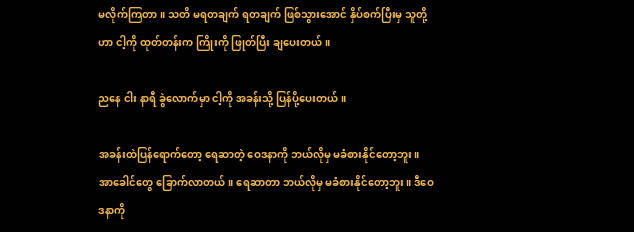မလိုက်ကြတာ။ သတိ မရတချက် ရတချက် ဖြစ်သွားအောင် နှိပ်စက်ပြီးမှ သူတို့ဟာ ငါ့ကို ထုတ်တန်းက ကြိုးကို ဖြုတ်ပြီး ချပေးတယ်။

ညနေ ငါး နာရီ ခွဲလောက်မှာ ငါ့ကို အခန်းသို့ ပြန်ပို့ပေးတယ်။

အခန်းထဲပြန်ရောက်တော့ ရေဆာတဲ့ ဝေဒနာကို ဘယ်လိုမှ မခံစားနိုင်တော့ဘူး။ အာခေါင်တွေ ခြောက်လာတယ်။ ရေဆာတာ ဘယ်လိုမှ မခံစားနိုင်တော့ဘူး။ ဒီဝေဒနာကို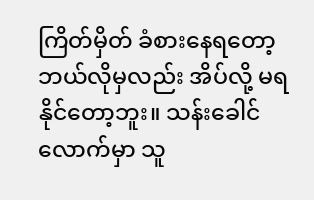ကြိတ်မှိတ် ခံစားနေရတော့ ဘယ်လိုမှလည်း အိပ်လို့ မရနိုင်တော့ဘူး။ သန်းခေါင်လောက်မှာ သူ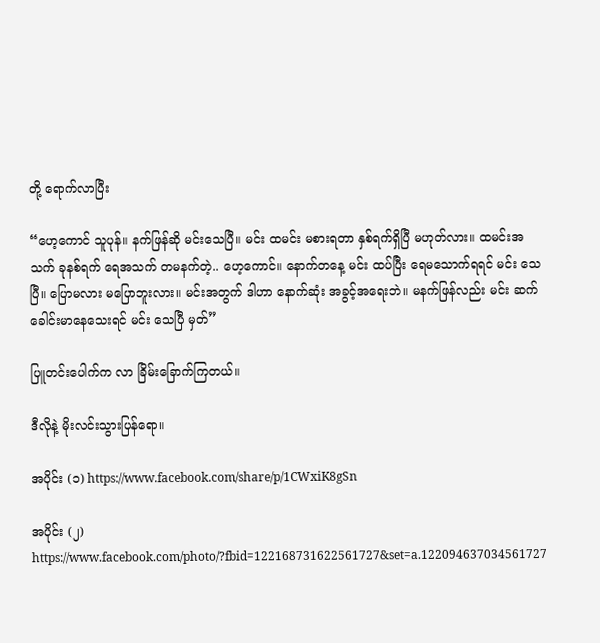တို့ ရောက်လာပြီး

“ဟေ့ကောင် သူပုန်။ နက်ဖြန်ဆို မင်းသေပြီ။ မင်း ထမင်း မစားရတာ နှစ်ရက်ရှိပြီ မဟုတ်လား။ ထမင်းအသက် ခုနစ်ရက် ရေအသက် တမနက်တဲ့.. ဟေ့ကောင်။ နောက်တနေ့ မင်း ထပ်ပြီး ရေမသောက်ရရင် မင်း သေပြီ။ ပြောမလား မပြောဘူးလား။ မင်းအတွက် ဒါဟာ နောက်ဆုံး အခွင့်အရေးဘဲ။ မနက်ဖြန်လည်း မင်း ဆက်ခေါင်းမာနေသေးရင် မင်း သေပြီ မှတ်”

ပြူတင်းပေါက်က လာ ခြိမ်းခြောက်ကြတယ်။

ဒီလိုနဲ့ မိုးလင်းသွားပြန်ရော။

အပိုင်း (၁) https://www.facebook.com/share/p/1CWxiK8gSn

အပိုင်း (၂) https://www.facebook.com/photo/?fbid=122168731622561727&set=a.122094637034561727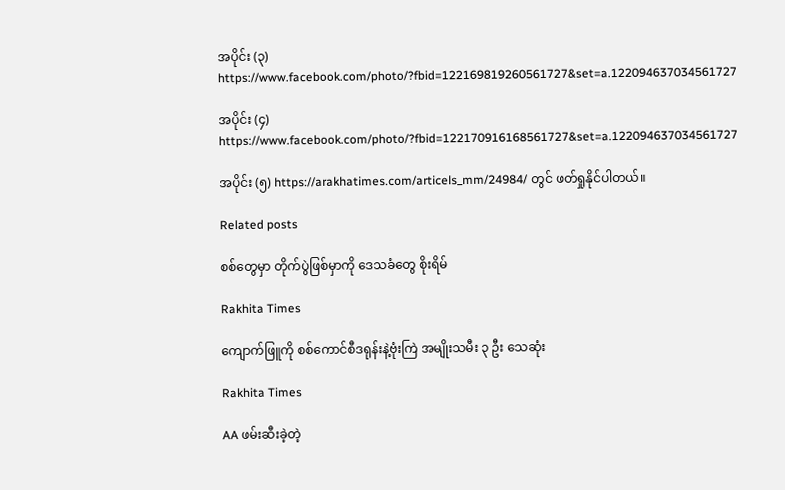အပိုင်း (၃) https://www.facebook.com/photo/?fbid=122169819260561727&set=a.122094637034561727

အပိုင်း (၄) https://www.facebook.com/photo/?fbid=122170916168561727&set=a.122094637034561727

အပိုင်း (၅) https://arakhatimes.com/articels_mm/24984/ တွင် ဖတ်ရှုနိုင်ပါတယ်။

Related posts

စစ်တွေမှာ တိုက်ပွဲဖြစ်မှာကို ဒေသခံတွေ စိုးရိမ်

Rakhita Times

ကျောက်ဖြူကို စစ်ကောင်စီဒရုန်းနဲ့ဗုံးကြဲ အမျိုးသမီး ၃ ဦး သေဆုံး

Rakhita Times

AA ဖမ်းဆီးခဲ့တဲ့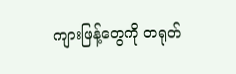ကျားဖြန့်တွေကို တရုတ်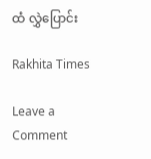ထံ လွှဲပြောင်း

Rakhita Times

Leave a Comment